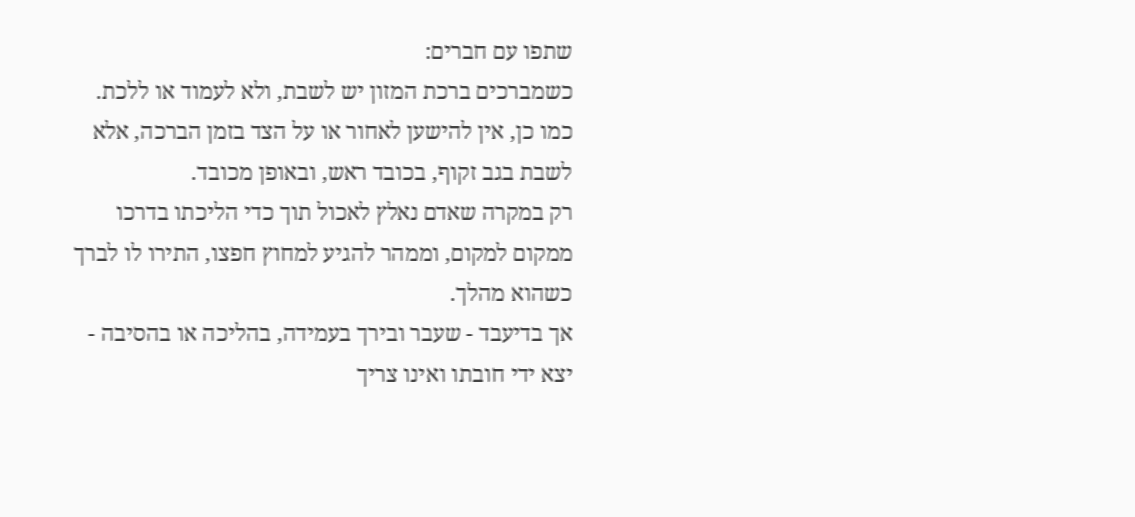שתפו עם חברים:
כשמברכים ברכת המזון יש לשבת, ולא לעמוד או ללכת.
כמו כן, אין להישען לאחור או על הצד בזמן הברכה, אלא לשבת בגב זקוף, בכובד ראש, ובאופן מכובד.
רק במקרה שאדם נאלץ לאכול תוך כדי הליכתו בדרכו ממקום למקום, וממהר להגיע למחוץ חפצו, התירו לו לברך כשהוא מהלך.
אך בדיעבד - שעבר ובירך בעמידה, בהליכה או בהסיבה - יצא ידי חובתו ואינו צריך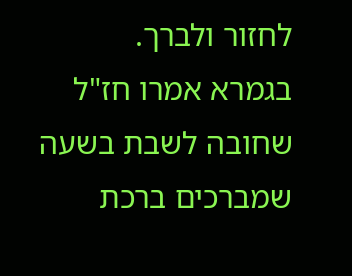לחזור ולברך.
בגמרא אמרו חז"ל שחובה לשבת בשעה שמברכים ברכת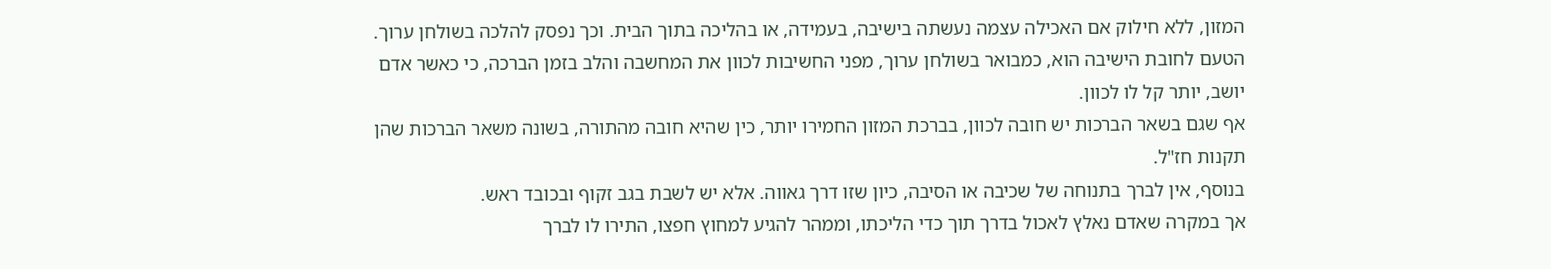המזון, ללא חילוק אם האכילה עצמה נעשתה בישיבה, בעמידה, או בהליכה בתוך הבית. וכך נפסק להלכה בשולחן ערוך.
הטעם לחובת הישיבה הוא, כמבואר בשולחן ערוך, מפני החשיבות לכוון את המחשבה והלב בזמן הברכה, כי כאשר אדם יושב, יותר קל לו לכוון.
אף שגם בשאר הברכות יש חובה לכוון, בברכת המזון החמירו יותר, כין שהיא חובה מהתורה, בשונה משאר הברכות שהן תקנות חז"ל.
בנוסף, אין לברך בתנוחה של שכיבה או הסיבה, כיון שזו דרך גאווה. אלא יש לשבת בגב זקוף ובכובד ראש.
אך במקרה שאדם נאלץ לאכול בדרך תוך כדי הליכתו, וממהר להגיע למחוץ חפצו, התירו לו לברך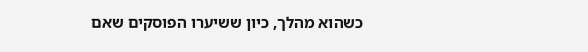כשהוא מהלך, כיון ששיערו הפוסקים שאם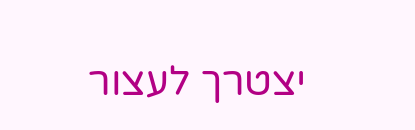יצטרך לעצור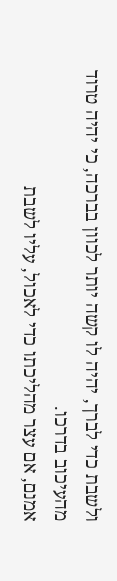ולשבת כדי לברך, יהיה לו קשה יותר לכוון בברכה, כי יהיה טרוד מהעיכוב בדרכו.
אמנם, אם עצר מהליכתו כדי לאכול, עליו לשבת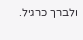ולברך כרגיל.